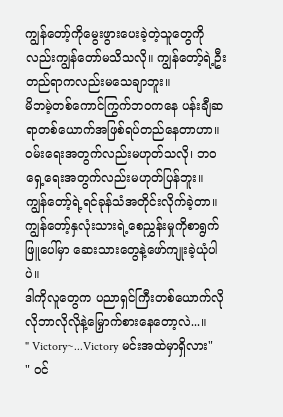ကျွန်တော့်ကိုမွေးဖွားပေးခဲ့တဲ့သူတွေကိုလည်းကျွန်တော်မသိသလို။ ကျွန်တော့်ရဲ့ဦးတည်ရာကလည်းမသေချာဘူး။
မိဘမဲ့တစ်ကောင်ကြွက်ဘဝကနေ ပန်းချီဆရာတစ်ယောက်အဖြစ်ရပ်တည်နေတာဟာ။ ဝမ်းရေးအတွက်လည်းမဟုတ်သလို၊ ဘဝရှေ့ရေးအတွက်လည်းမဟုတ်ပြန်ဘူး။
ကျွန်တော့်ရဲ့ရင်ခုန်သံအတိုင်းလိုက်ခဲ့တာ။ ကျွန်တော့်နှလုံးသားရဲ့စေညွှန်းမှုကိုစာရွက်ဖြူပေါ်မှာ ဆေးသားတွေနဲ့ဖော်ကျုးခဲ့ယုံပါပဲ။
ဒါကိုလူတွေက ပညာရှင်ကြီးတစ်ယောက်လိုလိုဘာလိုလိုနဲ့မြှောက်စားနေတော့လဲ...။
" Victory~...Victory မင်းအထဲမှာရှိလား"
" ဝင်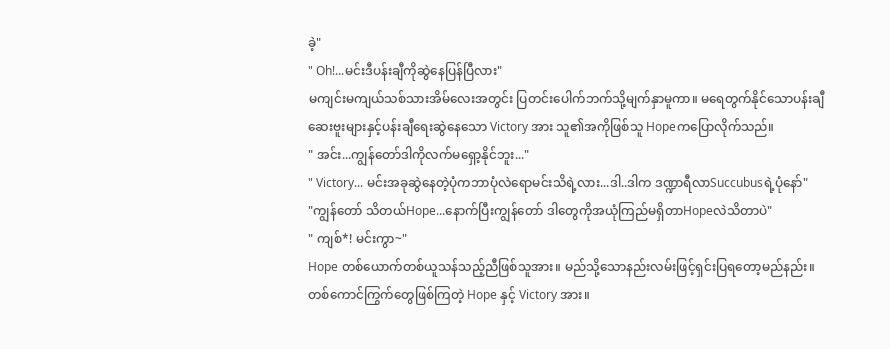ခဲ့"
" Oh!...မင်းဒီပန်းချီကိုဆွဲနေပြန်ပြီလား"
မကျင်းမကျယ်သစ်သားအိမ်လေးအတွင်း ပြတင်းပေါက်ဘက်သို့မျက်နှာမူကာ။ မရေတွက်နိုင်သောပန်းချီဆေးဗူးများနှင့်ပန်းချီရေးဆွဲနေသော Victory အား သူ၏အကိုဖြစ်သူ Hopeကပြောလိုက်သည်။
" အင်း...ကျွန်တော်ဒါကိုလက်မရှော့နိုင်ဘူး..."
" Victory... မင်းအခုဆွဲနေတဲ့ပုံကဘာပုံလဲရောမင်းသိရဲ့လား...ဒါ..ဒါက ဒဏ္ဍာရီလာSuccubusရဲ့ပုံနော်"
"ကျွန်တော် သိတယ်Hope...နောက်ပြီးကျွန်တော် ဒါတွေကိုအယုံကြည်မရှိတာHopeလဲသိတာပဲ"
" ကျစ်*! မင်းကွာ~"
Hope တစ်ယောက်တစ်ယူသန်သည့်ညီဖြစ်သူအား။ မည်သို့သောနည်းလမ်းဖြင့်ရှင်းပြရတော့မည်နည်း။
တစ်ကောင်ကြွက်တွေဖြစ်ကြတဲ့ Hope နှင့် Victory အား။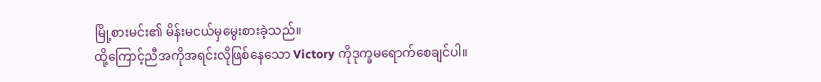မြို့စားမင်း၏ မိန်းမငယ်မှမွေးစားခဲ့သည်။
ထို့ကြောင့်ညီအကိုအရင်းလိုဖြစ်နေသော Victory ကိုဒုက္ခမရောက်စေချင်ပါ။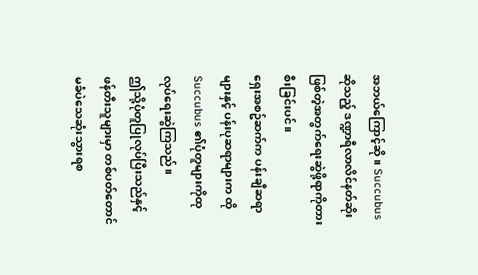အဘယ်ကြောင့်ဆို။ Succubus ဆိုသည့် ဒဏ္ဍာရီလာလိင်နတ်ဆိုးဖြစ်တဲ့အတွက်ရေးဆွဲဖို့ရာကိုတားစီးခြင်းပင်။
ရှေးအစဥ်ဆက်က ပန်းချီဆရာများနှင့် ပန်းပုဆရာများက ထို Succubus ၏ပုံတူများကိုထုလုပ်ရေးဆွဲကြသည်။
ဤသို့ပုံတူပြုလုပ်ပြီးသည်နှင့် ဖန်တီးသူများမှာ တစ်ပတ်တောင်မခံပဲသေဆုံးသွားရစ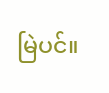မြဲပင်။